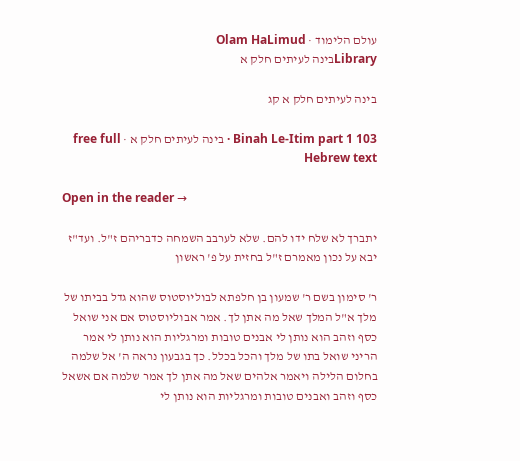עולם הלימוד · Olam HaLimud
Libraryבינה לעיתים חלק א

בינה לעיתים חלק א קג

Binah Le-Itim part 1 103 · בינה לעיתים חלק א · free full Hebrew text

Open in the reader →

יתברך לא שלח ידו להם. שלא לערבב השמחה כדבריהם ז"ל. ועד"ז יבא על נכון מאמרם ז"ל בחזית על פ' ראשון

ר' סימון בשם ר' שמעון בן חלפתא לבוליוסטוס שהוא גדל בביתו של מלך א"ל המלך שאל מה אתן לך. אמר אבוליוסטוס אם אני שואל כסף וזהב הוא נותן לי אבנים טובות ומרגליות הוא נותן לי אמר הריני שואל בתו של מלך והכל בכלל. כך בגבעון נראה ה' אל שלמה בחלום הלילה ויאמר אלהים שאל מה אתן לך אמר שלמה אם אשאל כסף וזהב ואבנים טובות ומרגליות הוא נותן לי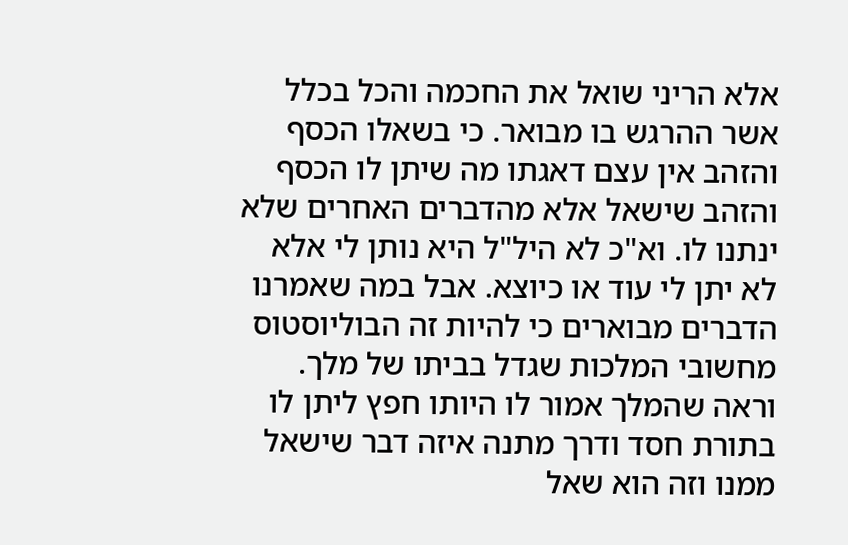אלא הריני שואל את החכמה והכל בכלל אשר ההרגש בו מבואר. כי בשאלו הכסף והזהב אין עצם דאגתו מה שיתן לו הכסף והזהב שישאל אלא מהדברים האחרים שלא ינתנו לו. וא"כ לא היל"ל היא נותן לי אלא לא יתן לי עוד או כיוצא. אבל במה שאמרנו הדברים מבוארים כי להיות זה הבוליוסטוס מחשובי המלכות שגדל בביתו של מלך. וראה שהמלך אמור לו היותו חפץ ליתן לו בתורת חסד ודרך מתנה איזה דבר שישאל ממנו וזה הוא שאל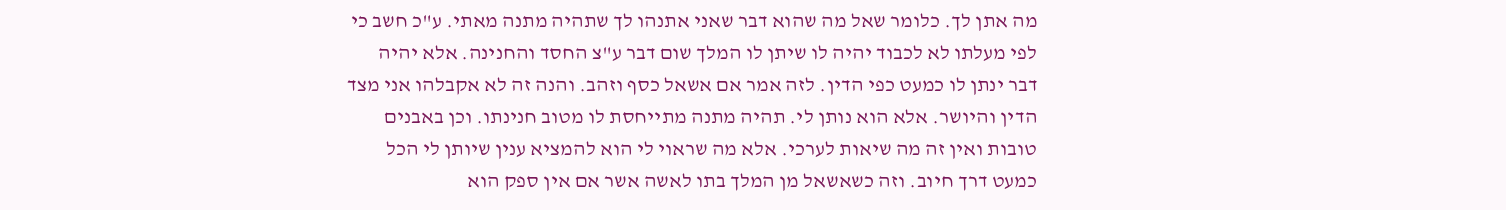מה אתן לך. כלומר שאל מה שהוא דבר שאני אתנהו לך שתהיה מתנה מאתי. ע"כ חשב כי לפי מעלתו לא לכבוד יהיה לו שיתן לו המלך שום דבר ע"צ החסד והחנינה. אלא יהיה דבר ינתן לו כמעט כפי הדין. לזה אמר אם אשאל כסף וזהב. והנה זה לא אקבלהו אני מצד הדין והיושר. אלא הוא נותן לי. תהיה מתנה מתייחסת לו מטוב חנינתו. וכן באבנים טובות ואין זה מה שיאות לערכי. אלא מה שראוי לי הוא להמציא ענין שיותן לי הכל כמעט דרך חיוב. וזה כשאשאל מן המלך בתו לאשה אשר אם אין ספק הוא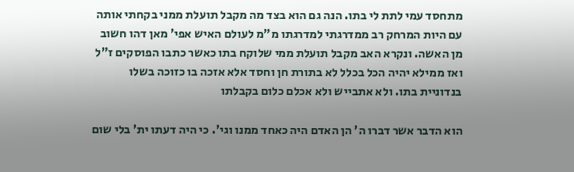מתחסד עמי לתת לי בתו. הנה גם הוא בצד מה מקבל תועלת ממני בקחתי אותה עם היות המרחק רב ממדרגתי למדרגתו מ"מ לעולם האיש אפי' מאן דהו חשוב מן האשה. ונקרא האב מקבל תועלת ממי שלוקח בתו כאשר כתבו הפוסקים ז"ל ואז ממילא יהיה הכל בכלל לא בתורת חן וחסד אלא אזכה בו כזוכה בשלו בנדוניית בתו. ולא אתבייש ולא אכלם כלום בקבלתו

הוא הדבר אשר דברו ה' הן האדם היה כאחד ממנו וגי'. כי היה דעתו ית' בלי שום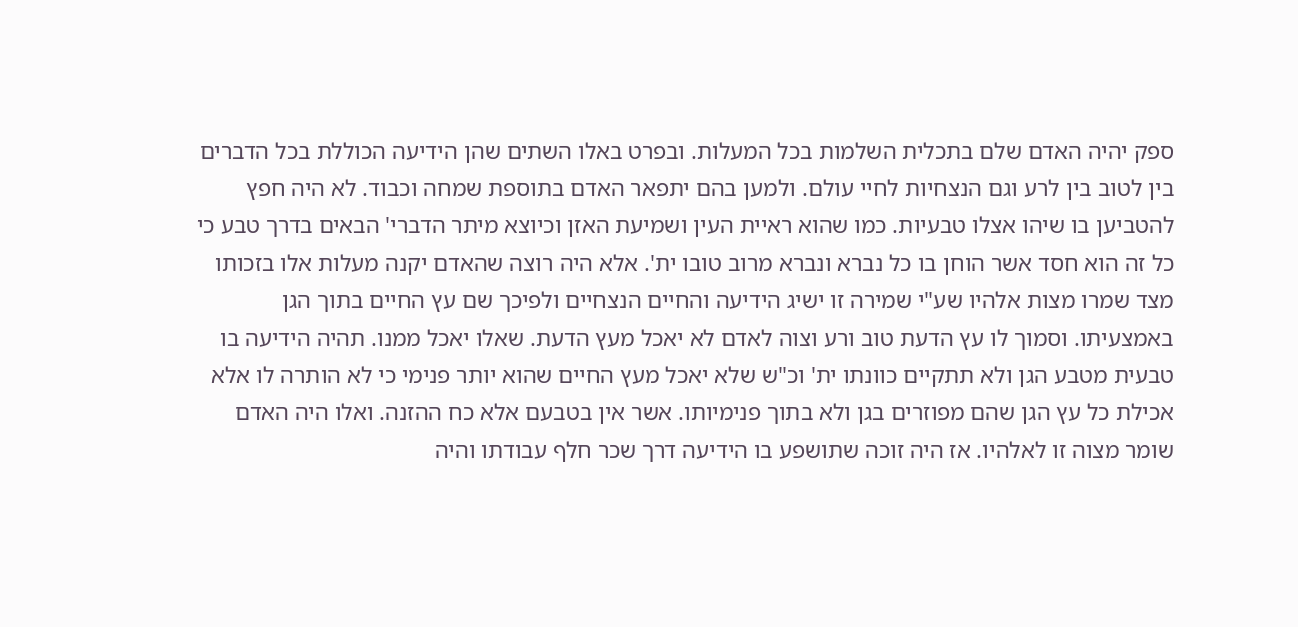ספק יהיה האדם שלם בתכלית השלמות בכל המעלות. ובפרט באלו השתים שהן הידיעה הכוללת בכל הדברים בין לטוב בין לרע וגם הנצחיות לחיי עולם. ולמען בהם יתפאר האדם בתוספת שמחה וכבוד. לא היה חפץ להטביען בו שיהו אצלו טבעיות. כמו שהוא ראיית העין ושמיעת האזן וכיוצא מיתר הדברי' הבאים בדרך טבע כי כל זה הוא חסד אשר הוחן בו כל נברא ונברא מרוב טובו ית'. אלא היה רוצה שהאדם יקנה מעלות אלו בזכותו מצד שמרו מצות אלהיו שע"י שמירה זו ישיג הידיעה והחיים הנצחיים ולפיכך שם עץ החיים בתוך הגן באמצעיתו. וסמוך לו עץ הדעת טוב ורע וצוה לאדם לא יאכל מעץ הדעת. שאלו יאכל ממנו. תהיה הידיעה בו טבעית מטבע הגן ולא תתקיים כוונתו ית' וכ"ש שלא יאכל מעץ החיים שהוא יותר פנימי כי לא הותרה לו אלא אכילת כל עץ הגן שהם מפוזרים בגן ולא בתוך פנימיותו. אשר אין בטבעם אלא כח ההזנה. ואלו היה האדם שומר מצוה זו לאלהיו. אז היה זוכה שתושפע בו הידיעה דרך שכר חלף עבודתו והיה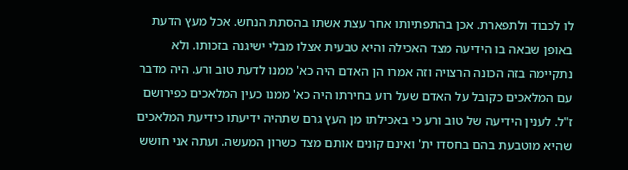לו לכבוד ולתפארת. אכן בהתפתיותו אחר עצת אשתו בהסתת הנחש. אכל מעץ הדעת באופן שבאה בו הידיעה מצד האכילה והיא טבעית אצלו מבלי ישיגנה בזכותו. ולא נתקיימה בזה הכונה הרצויה וזה אמרו הן האדם היה כא' ממנו לדעת טוב ורע. היה מדבר עם המלאכים כקובל על האדם שעל רוע בחירתו היה כא' ממנו כעין המלאכים כפירושם ז"ל. לענין הידיעה של טוב ורע כי באכילתו מן העץ גרם שתהיה ידיעתו כידיעת המלאכים שהיא מוטבעת בהם בחסדו ית' ואינם קונים אותם מצד כשרון המעשה. ועתה אני חושש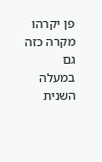פן יקרהו מקרה כזה גם במעלה השנית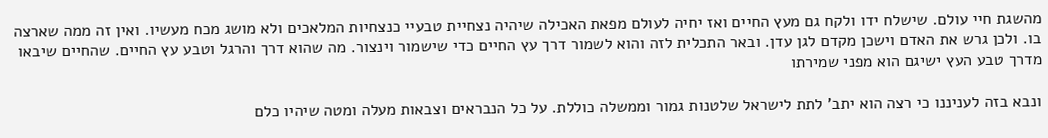מהשגת חיי עולם. שישלח ידו ולקח גם מעץ החיים ואז יחיה לעולם מפאת האכילה שיהיה נצחיית טבעיי כנצחיות המלאכים ולא מושג מכח מעשיו. ואין זה ממה שארצה בו. ולכן גרש את האדם וישכן מקדם לגן עדן. ובאר התכלית לזה והוא לשמור דרך עץ החיים כדי שישמור וינצור. מה שהוא דרך והרגל וטבע עץ החיים. שהחיים שיבאו מדרך טבע העץ ישיגם הוא מפני שמירתו

ונבא בזה לעניננו כי רצה הוא יתב' לתת לישראל שלטנות גמור וממשלה כוללת. על כל הנבראים וצבאות מעלה ומטה שיהיו כלם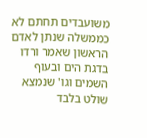משועבדים תחתם לא כממשלה שנתן לאדם הראשון שאמר ורדו בדגת הים ובעוף השמים וגו' שנמצא שולט בלבד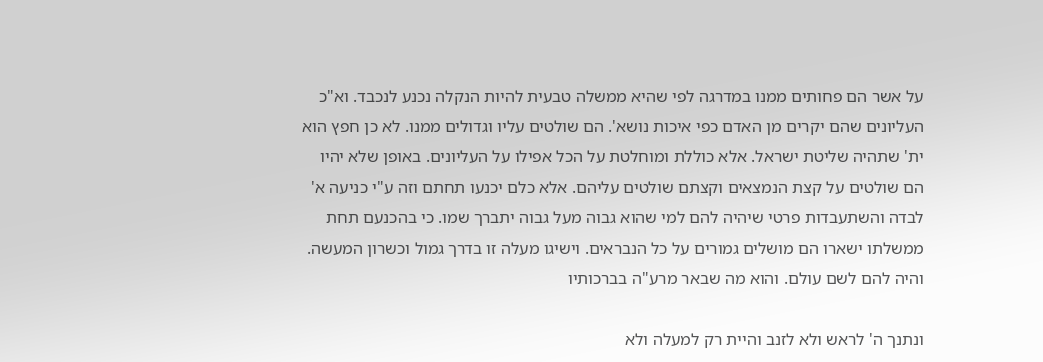על אשר הם פחותים ממנו במדרגה לפי שהיא ממשלה טבעית להיות הנקלה נכנע לנכבד. וא"כ העליונים שהם יקרים מן האדם כפי איכות נושא'. הם שולטים עליו וגדולים ממנו. לא כן חפץ הוא ית' שתהיה שליטת ישראל. אלא כוללת ומוחלטת על הכל אפילו על העליונים. באופן שלא יהיו הם שולטים על קצת הנמצאים וקצתם שולטים עליהם. אלא כלם יכנעו תחתם וזה ע"י כניעה א' לבדה והשתעבדות פרטי שיהיה להם למי שהוא גבוה מעל גבוה יתברך שמו. כי בהכנעם תחת ממשלתו ישארו הם מושלים גמורים על כל הנבראים. וישיגו מעלה זו בדרך גמול וכשרון המעשה. והיה להם לשם עולם. והוא מה שבאר מרע"ה בברכותיו

ונתנך ה' לראש ולא לזנב והיית רק למעלה ולא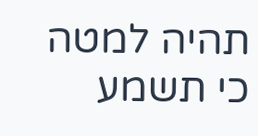תהיה למטה כי תשמע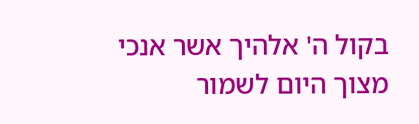בקול ה' אלהיך אשר אנכי מצוך היום לשמור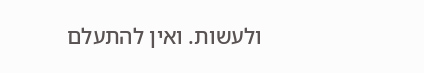ולעשות. ואין להתעלם